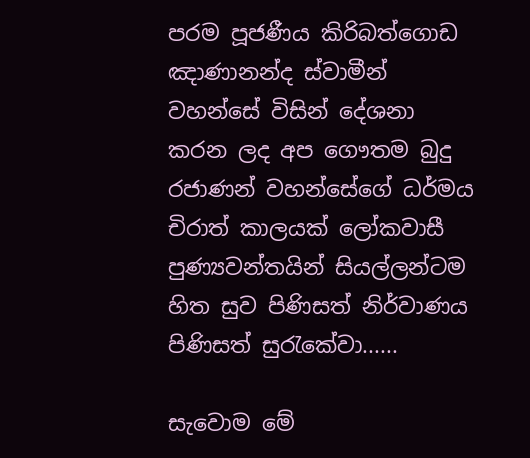පරම පූජණීය කිරිබත්ගොඩ ඤාණානන්ද ස්වාමීන් වහන්සේ විසින් දේශනා කරන ලද අප ගෞතම බුදු රජාණන් වහන්සේගේ ධර්මය චිරාත් කාලයක් ලෝකවාසී පුණ්‍යවන්තයින් සියල්ලන්ටම හිත සුව පිණිසත් නිර්වාණය පිණිසත් සුරැකේවා......

සැවොම මේ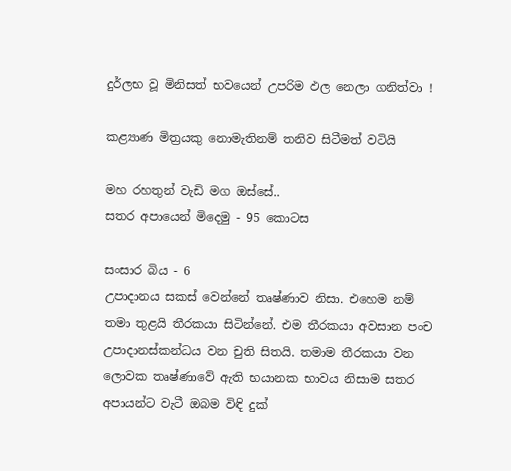දුර්ලභ වූ මිනිසත් භවයෙන් උපරිම ඵල නෙලා ගනිත්වා !

කළ්‍යාණ මිත්‍රයකු නොමැතිනම් තනිව සිටීමත් වටියි

මහ රහතුන් වැඩි මග ඔස්‌සේ..
සතර අපායෙන් මිදෙමු - 95 කොටස

සංසාර බිය - 6
උපාදානය සකස්‌ වෙන්නේ තෘෂ්ණාව නිසා. එහෙම නම් තමා තුළයි තීරකයා සිටින්නේ. එම තීරකයා අවසාන පංච උපාදානස්‌කන්ධය වන චුති සිතයි. තමාම තීරකයා වන ලොවක තෘෂ්ණාවේ ඇති භයානක භාවය නිසාම සතර අපායන්ට වැටී ඔබම විඳි දුක්‌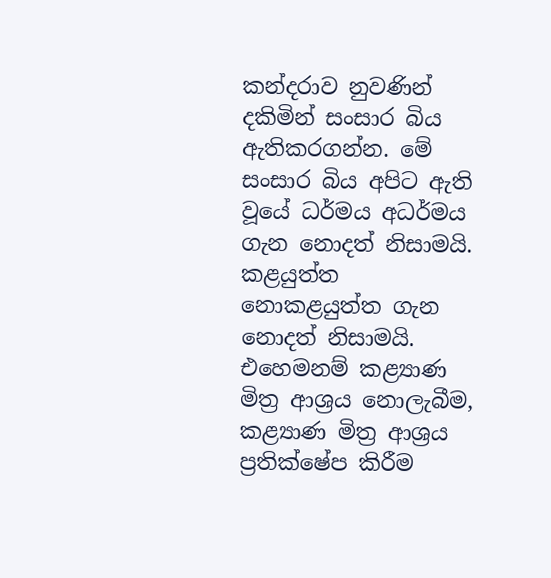කන්දරාව නුවණින් දකිමින් සංසාර බිය ඇතිකරගන්න. මේ සංසාර බිය අපිට ඇති වූයේ ධර්මය අධර්මය ගැන නොදත් නිසාමයි. කළයුත්ත නොකළයුත්ත ගැන නොදත් නිසාමයි. එහෙමනම් කළ්‍යාණ මිත්‍ර ආශ්‍රය නොලැබීම, කළ්‍යාණ මිත්‍ර ආශ්‍රය ප්‍රතික්‌ෂේප කිරීම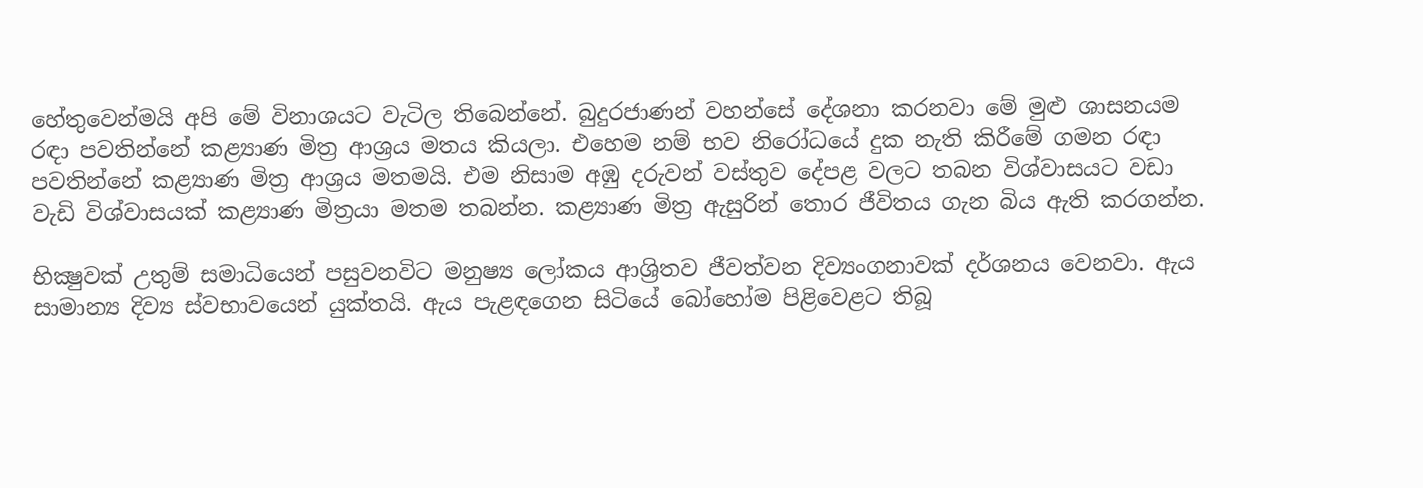හේතුවෙන්මයි අපි මේ විනාශයට වැටිල තිබෙන්නේ. බුදුරජාණන් වහන්සේ දේශනා කරනවා මේ මුළු ශාසනයම රඳා පවතින්නේ කළ්‍යාණ මිත්‍ර ආශ්‍රය මතය කියලා. එහෙම නම් භව නිරෝධයේ දුක නැති කිරීමේ ගමන රඳා පවතින්නේ කළ්‍යාණ මිත්‍ර ආශ්‍රය මතමයි. එම නිසාම අඹු දරුවන් වස්‌තුව දේපළ වලට තබන විශ්වාසයට වඩා වැඩි විශ්වාසයක්‌ කළ්‍යාණ මිත්‍රයා මතම තබන්න. කළ්‍යාණ මිත්‍ර ඇසුරින් තොර ජීවිතය ගැන බිය ඇති කරගන්න.

භික්‍ෂුවක්‌ උතුම් සමාධියෙන් පසුවනවිට මනුෂ්‍ය ලෝකය ආශ්‍රිතව ජීවත්වන දිව්‍යංගනාවක්‌ දර්ශනය වෙනවා. ඇය සාමාන්‍ය දිව්‍ය ස්‌වභාවයෙන් යුක්‌තයි. ඇය පැළඳගෙන සිටියේ බෝහෝම පිළිවෙළට තිබූ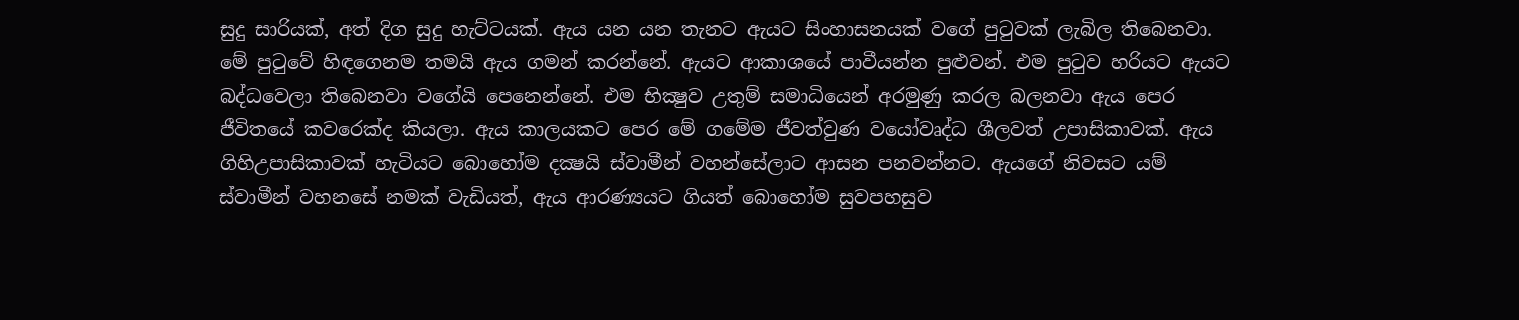සුදු සාරියක්‌, අත් දිග සුදු හැට්‌ටයක්‌. ඇය යන යන තැනට ඇයට සිංහාසනයක්‌ වගේ පුටුවක්‌ ලැබිල තිබෙනවා. මේ පුටුවේ හිඳගෙනම තමයි ඇය ගමන් කරන්නේ. ඇයට ආකාශයේ පාවීයන්න පුළුවන්. එම පුටුව හරියට ඇයට බද්ධවෙලා තිබෙනවා වගේයි පෙනෙන්නේ. එම භික්‍ෂුව උතුම් සමාධියෙන් අරමුණු කරල බලනවා ඇය පෙර ජීවිතයේ කවරෙක්‌ද කියලා. ඇය කාලයකට පෙර මේ ගමේම ජීවත්වුණ වයෝවෘද්ධ ශීලවත් උපාසිකාවක්‌. ඇය ගිහිඋපාසිකාවක්‌ හැටියට බොහෝම දක්‍ෂයි ස්‌වාමීන් වහන්සේලාට ආසන පනවන්නට. ඇයගේ නිවසට යම් ස්‌වාමීන් වහනසේ නමක්‌ වැඩියත්, ඇය ආරණ්‍යයට ගියත් බොහෝම සුවපහසුව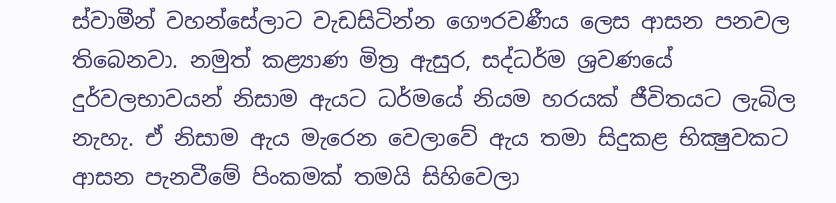ස්‌වාමීන් වහන්සේලාට වැඩසිටින්න ගෞරවණීය ලෙස ආසන පනවල තිබෙනවා. නමුත් කළ්‍යාණ මිත්‍ර ඇසුර, සද්ධර්ම ශ්‍රවණයේ දුර්වලභාවයන් නිසාම ඇයට ධර්මයේ නියම හරයක්‌ ජීවිතයට ලැබිල නැහැ. ඒ නිසාම ඇය මැරෙන වෙලාවේ ඇය තමා සිදුකළ භික්‍ෂුවකට ආසන පැනවීමේ පිංකමක්‌ තමයි සිහිවෙලා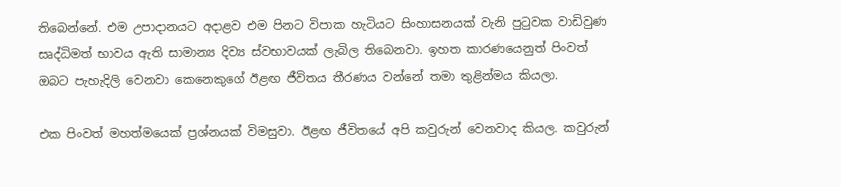තිබෙන්නේ. එම උපාදානයට අදාළව එම පිනට විපාක හැටියට සිංහාසනයක්‌ වැනි පුටුවක වාඩිවුණ සෘද්ධිමත් භාවය ඇති සාමාන්‍ය දිව්‍ය ස්‌වභාවයක්‌ ලැබිල තිබෙනවා. ඉහත කාරණයෙනුත් පිංවත් ඔබට පැහැදිලි වෙනවා කෙනෙකුගේ ඊළඟ ජීවිතය තීරණය වන්නේ තමා තුළින්මය කියලා.

එක පිංවත් මහත්මයෙක්‌ ප්‍රශ්නයක්‌ විමසුවා. ඊළඟ ජීවිතයේ අපි කවුරුන් වෙනවාද කියල. කවුරුන්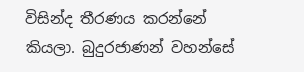විසින්ද තීරණය කරන්නේ කියලා. බුදුරජාණන් වහන්සේ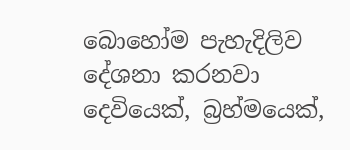බොහෝම පැහැදිලිව දේශනා කරනවා දෙවියෙක්‌, බ්‍රහ්මයෙක්‌,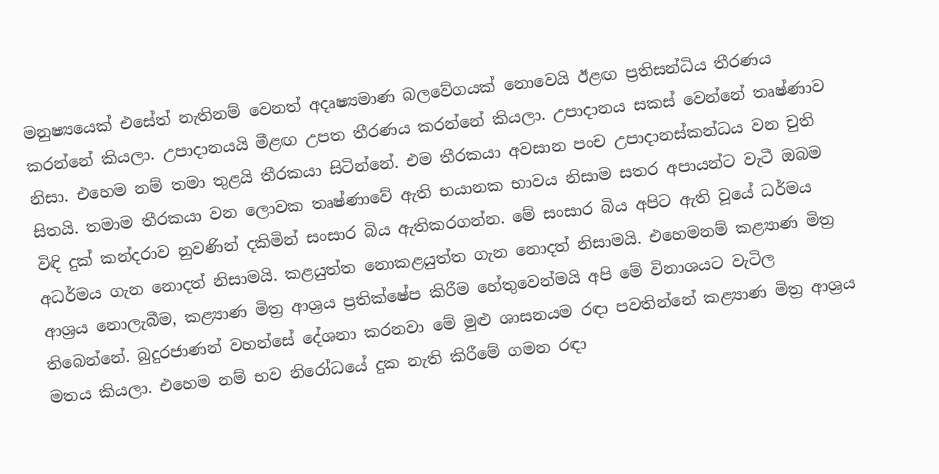මනුෂ්‍යයෙක්‌ එසේත් නැතිනම් වෙනත් අදෘෂ්‍යමාණ බලවේගයක්‌ නොවෙයි ඊළඟ ප්‍රතිසන්ධිය තීරණය කරන්නේ කියලා. උපාදානයයි මීළඟ උපත තීරණය කරන්නේ කියලා. උපාදානය සකස්‌ වෙන්නේ තෘෂ්ණාව නිසා. එහෙම නම් තමා තුළයි තීරකයා සිටින්නේ. එම තීරකයා අවසාන පංච උපාදානස්‌කන්ධය වන චුති සිතයි. තමාම තීරකයා වන ලොවක තෘෂ්ණාවේ ඇති භයානක භාවය නිසාම සතර අපායන්ට වැටී ඔබම විඳි දුක්‌ කන්දරාව නුවණින් දකිමින් සංසාර බිය ඇතිකරගන්න. මේ සංසාර බිය අපිට ඇති වූයේ ධර්මය අධර්මය ගැන නොදත් නිසාමයි. කළයුත්ත නොකළයුත්ත ගැන නොදත් නිසාමයි. එහෙමනම් කළ්‍යාණ මිත්‍ර ආශ්‍රය නොලැබීම, කළ්‍යාණ මිත්‍ර ආශ්‍රය ප්‍රතික්‌ෂේප කිරීම හේතුවෙන්මයි අපි මේ විනාශයට වැටිල තිබෙන්නේ. බුදුරජාණන් වහන්සේ දේශනා කරනවා මේ මුළු ශාසනයම රඳා පවතින්නේ කළ්‍යාණ මිත්‍ර ආශ්‍රය මතය කියලා. එහෙම නම් භව නිරෝධයේ දුක නැති කිරීමේ ගමන රඳා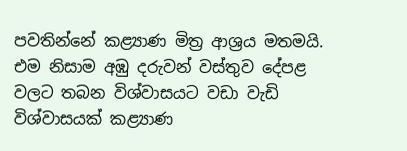පවතින්නේ කළ්‍යාණ මිත්‍ර ආශ්‍රය මතමයි. එම නිසාම අඹු දරුවන් වස්‌තුව දේපළ වලට තබන විශ්වාසයට වඩා වැඩි විශ්වාසයක්‌ කළ්‍යාණ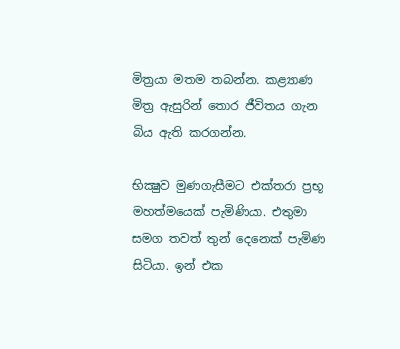මිත්‍රයා මතම තබන්න. කළ්‍යාණ මිත්‍ර ඇසුරින් තොර ජීවිතය ගැන බිය ඇති කරගන්න.

භික්‍ෂුව මුණගැසීමට එක්‌තරා ප්‍රභූ මහත්මයෙක්‌ පැමිණියා. එතුමා සමග තවත් තුන් දෙනෙක්‌ පැමිණ සිටියා. ඉන් එක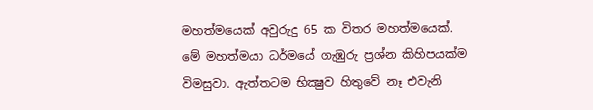මහත්මයෙක්‌ අවුරුදු 65 ක විතර මහත්මයෙක්‌. මේ මහත්මයා ධර්මයේ ගැඹුරු ප්‍රශ්න කිහිපයක්‌ම විමසුවා. ඇත්තටම භික්‍ෂුව හිතුවේ නෑ එවැනි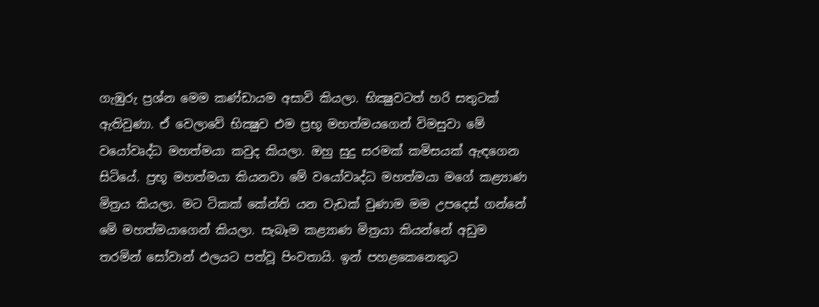ගැඹුරු ප්‍රශ්න මෙම කණ්‌ඩායම අසාවි කියලා. භික්‍ෂුවටත් හරි සතුටක්‌ ඇතිවුණා. ඒ වෙලාවේ භික්‍ෂුව එම ප්‍රභූ මහත්මයගෙන් විමසුවා මේ වයෝවෘද්ධ මහත්මයා කවුද කියලා. ඔහු සුදු සරමක්‌ කමිසයක්‌ ඇඳගෙන සිටියේ. ප්‍රභූ මහත්මයා කියනවා මේ වයෝවෘද්ධ මහත්මයා මගේ කළ්‍යාණ මිත්‍රය කියලා. මට ටිකක්‌ කේන්ති යන වැඩක්‌ වුණාම මම උපදෙස්‌ ගන්නේ මේ මහත්මයාගෙන් කියලා. සැබෑම කළ්‍යාණ මිත්‍රයා කියන්නේ අඩුම තරමින් සෝවාන් ඵලයට පත්වූ පිංවතායි. ඉන් පහළකෙනෙකුට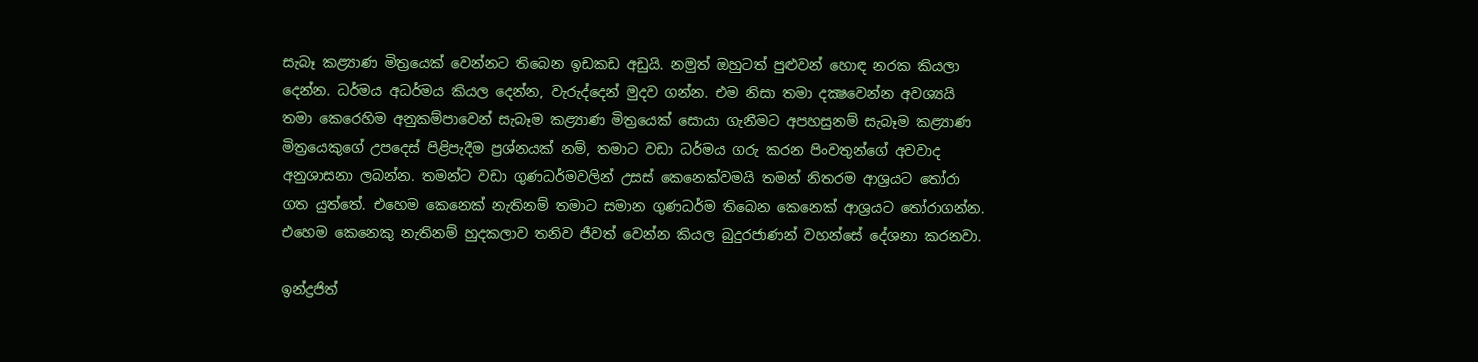සැබෑ කළ්‍යාණ මිත්‍රයෙක්‌ වෙන්නට තිබෙන ඉඩකඩ අඩුයි. නමුත් ඔහුටත් පුළුවන් හොඳ නරක කියලා දෙන්න. ධර්මය අධර්මය කියල දෙන්න, වැරුද්දෙන් මුදව ගන්න. එම නිසා තමා දක්‍ෂවෙන්න අවශ්‍යයි තමා කෙරෙහිම අනුකම්පාවෙන් සැබෑම කළ්‍යාණ මිත්‍රයෙක්‌ සොයා ගැනීමට අපහසුනම් සැබෑම කළ්‍යාණ මිත්‍රයෙකුගේ උපදෙස්‌ පිළිපැදීම ප්‍රශ්නයක්‌ නම්, තමාට වඩා ධර්මය ගරු කරන පිංවතුන්ගේ අවවාද අනුශාසනා ලබන්න. තමන්ට වඩා ගුණධර්මවලින් උසස්‌ කෙනෙක්‌වමයි තමන් නිතරම ආශ්‍රයට තෝරා ගත යුත්තේ. එහෙම කෙනෙක්‌ නැතිනම් තමාට සමාන ගුණධර්ම තිබෙන කෙනෙක්‌ ආශ්‍රයට තෝරාගන්න. එහෙම කෙනෙකු නැතිනම් හුදකලාව තනිව ජීවත් වෙන්න කියල බුදුරජාණන් වහන්සේ දේශනා කරනවා.

ඉන්ද්‍රජිත්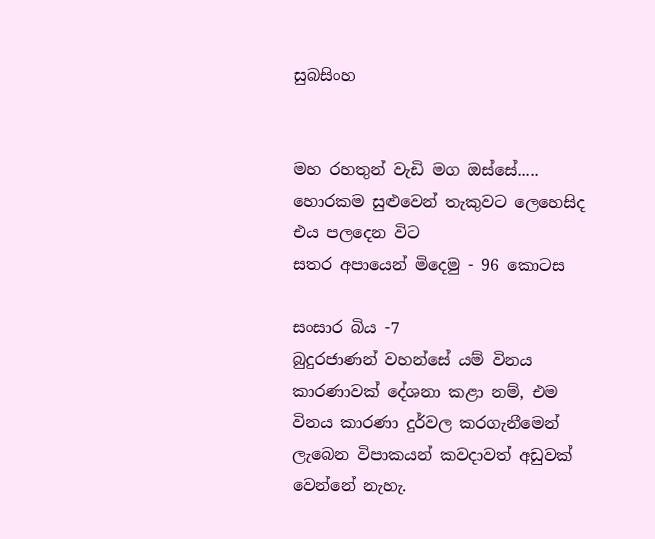සුබසිංහ


මහ රහතුන් වැඩි මග ඔස්‌සේ.....
හොරකම සුළුවෙන් තැකුවට ලෙහෙසිද එය පලදෙන විට
සතර අපායෙන් මිදෙමු - 96 කොටස

සංසාර බිය -7
බුදුරජාණන් වහන්සේ යම් විනය කාරණාවක්‌ දේශනා කළා නම්, එම විනය කාරණා දුර්වල කරගැනීමෙන් ලැබෙන විපාකයන් කවදාවත් අඩුවක්‌ වෙන්නේ නැහැ.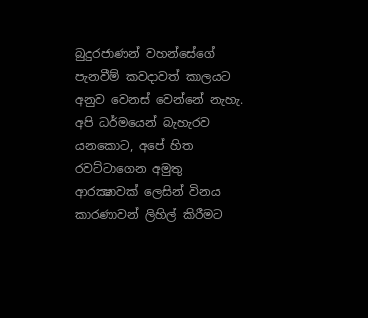බුදුරජාණන් වහන්සේගේ පැනවීම් කවදාවත් කාලයට අනුව වෙනස්‌ වෙන්නේ නැහැ. අපි ධර්මයෙන් බැහැරව යනකොට, අපේ හිත රවට්‌ටාගෙන අමුතු ආරක්‍ෂාවක්‌ ලෙසින් විනය කාරණාවන් ලිහිල් කිරීමට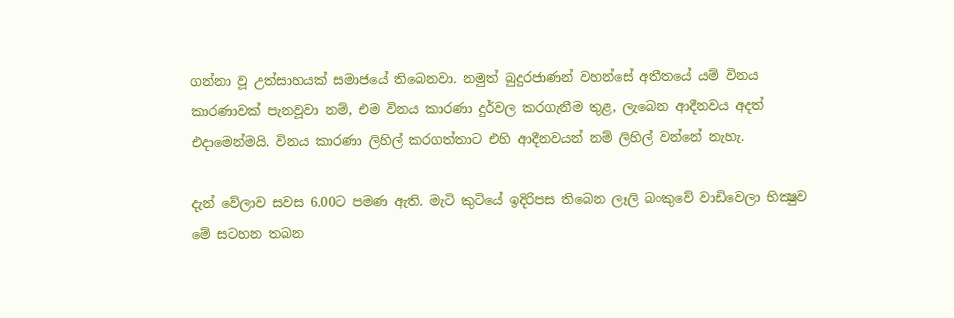ගන්නා වූ උත්සාහයක්‌ සමාජයේ තිබෙනවා. නමුත් බුදුරජාණන් වහන්සේ අතීතයේ යම් විනය කාරණාවක්‌ පැනවූවා නම්, එම විනය කාරණා දුර්වල කරගැනීම තුළ, ලැබෙන ආදීනවය අදත් එදාමෙන්මයි. විනය කාරණා ලිහිල් කරගත්තාට එහි ආදීනවයන් නම් ලිහිල් වන්නේ නැහැ.

දැන් වේලාව සවස 6.00ට පමණ ඇති. මැටි කුටියේ ඉදිරිපස තිබෙන ලෑලි බංකුවේ වාඩිවෙලා භික්‍ෂුව මේ සටහන තබන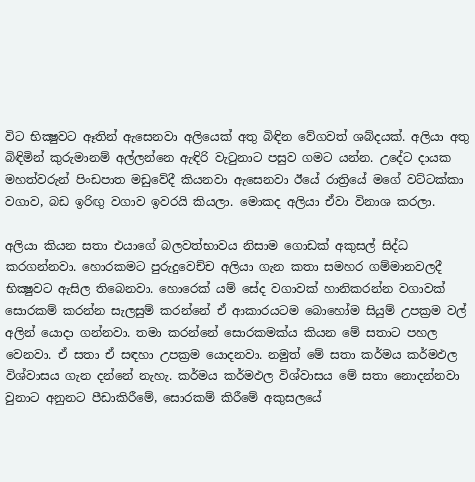විට භික්‍ෂුවට ඈතින් ඇසෙනවා අලියෙක්‌ අතු බිඳින වේගවත් ශබ්දයක්‌. අලියා අතු බිඳිමින් කුරුමානම් අල්ලන්නෙ ඇඳිරි වැටුනාට පසුව ගමට යන්න. උදේට දායක මහත්වරුන් පිංඩපාත මඩුවේදී කියනවා ඇසෙනවා ඊයේ රාත්‍රියේ මගේ වට්‌ටක්‌කා වගාව, බඩ ඉරිඟු වගාව ඉවරයි කියලා. මොකද අලියා ඒවා විනාශ කරලා.

අලියා කියන සතා එයාගේ බලවත්භාවය නිසාම ගොඩක්‌ අකුසල් සිද්ධ කරගන්නවා. හොරකමට පුරුදුවෙච්ච අලියා ගැන කතා සමහර ගම්මානවලදී භික්‍ෂුවට ඇසිල තිබෙනවා. හොරෙක්‌ යම් සේද වගාවක්‌ හානිකරන්න වගාවක්‌ සොරකම් කරන්න සැලසුම් කරන්නේ ඒ ආකාරයටම බොහෝම සියුම් උපක්‍රම වල් අලින් යොදා ගන්නවා. තමා කරන්නේ සොරකමක්‌ය කියන මේ සතාට පහල වෙනවා. ඒ සතා ඒ සඳහා උපක්‍රම යොදනවා. නමුත් මේ සතා කර්මය කර්මඵල විශ්වාසය ගැන දන්නේ නැහැ. කර්මය කර්මඵල විශ්වාසය මේ සතා නොදන්නවා වුනාට අනුනට පීඩාකිරීමේ, සොරකම් කිරීමේ අකුසලයේ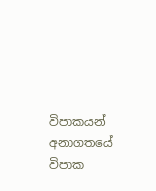විපාකයන් අනාගතයේ විපාක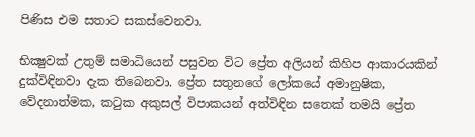පිණිස එම සතාට සකස්‌වෙනවා.

භික්‍ෂුවක්‌ උතුම් සමාධියෙන් පසුවන විට ප්‍රේත අලියන් කිහිප ආකාරයකින් දුක්‌විඳිනවා දැක තිබෙනවා. ප්‍රේත සතුනගේ ලෝකයේ අමානුෂික, වේදනාත්මක, කටුක අකුසල් විපාකයන් අත්විඳින සතෙක්‌ තමයි ප්‍රේත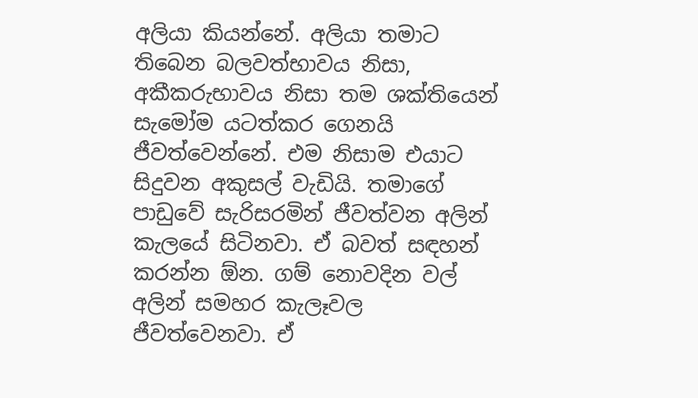අලියා කියන්නේ. අලියා තමාට තිබෙන බලවත්භාවය නිසා, අකීකරුභාවය නිසා තම ශක්‌තියෙන් සැමෝම යටත්කර ගෙනයි ජීවත්වෙන්නේ. එම නිසාම එයාට සිදුවන අකුසල් වැඩියි. තමාගේ පාඩුවේ සැරිසරමින් ජීවත්වන අලින් කැලයේ සිටිනවා. ඒ බවත් සඳහන් කරන්න ඕන. ගම් නොවදින වල් අලින් සමහර කැලෑවල ජීවත්වෙනවා. ඒ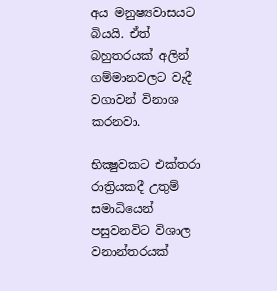අය මනුෂ්‍යවාසයට බියයි. ඒත් බහුතරයක්‌ අලින් ගම්මානවලට වැදී වගාවන් විනාශ කරනවා.

භික්‍ෂුවකට එක්‌තරා රාත්‍රියකදී උතුම් සමාධියෙන් පසුවනවිට විශාල වනාන්තරයක්‌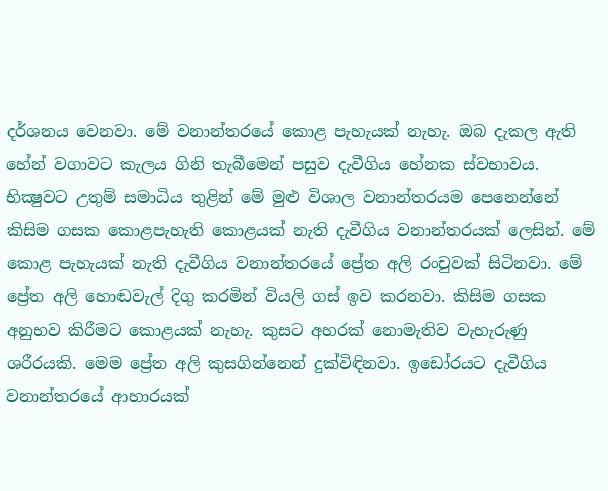දර්ශනය වෙනවා. මේ වනාන්තරයේ කොළ පැහැයක්‌ නැහැ. ඔබ දැකල ඇති හේන් වගාවට කැලය ගිනි තැබීමෙන් පසුව දැවීගිය හේනක ස්‌වභාවය. භික්‍ෂුවට උතුම් සමාධිය තුළින් මේ මුළු විශාල වනාන්තරයම පෙනෙන්නේ කිසිම ගසක කොළපැහැති කොළයක්‌ නැති දැවීගිය වනාන්තරයක්‌ ලෙසින්. මේ කොළ පැහැයක්‌ නැති දැවීගිය වනාන්තරයේ ප්‍රේත අලි රංචුවක්‌ සිටිනවා. මේ ප්‍රේත අලි හොඬවැල් දිගු කරමින් වියලි ගස්‌ ඉව කරනවා. කිසිම ගසක අනුභව කිරීමට කොළයක්‌ නැහැ. කුසට අහරක්‌ නොමැතිව වැහැරුණු ශරීරයකි. මෙම ප්‍රේත අලි කුසගින්නෙන් දුක්‌විඳිනවා. ඉඩෝරයට දැවීගිය වනාන්තරයේ ආහාරයක්‌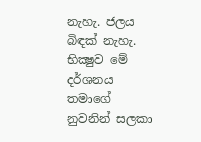නැහැ. ජලය බිඳක්‌ නැහැ. භික්‍ෂුව මේ දර්ශනය තමාගේ නුවනින් සලකා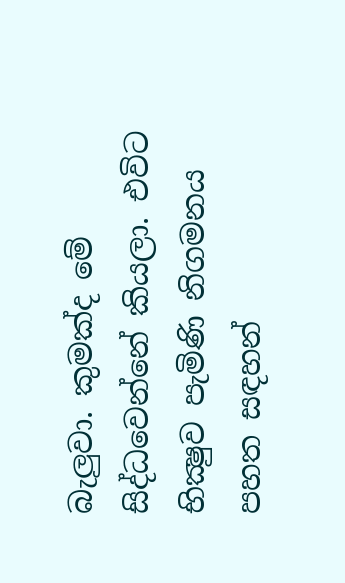බැලුවා. කුමක්‌ද මේ සිද්ධවෙන්නේ කියලා. එවිට භික්‍ෂුව පැමිණි නිගමනය පහත සඳහන්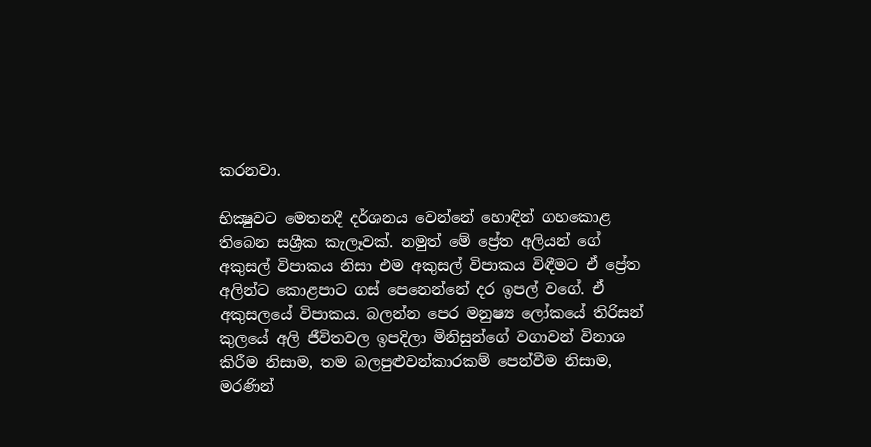කරනවා.

භික්‍ෂුවට මෙතනදී දර්ශනය වෙන්නේ හොඳින් ගහකොළ තිබෙන සශ්‍රීක කැලෑවක්‌. නමුත් මේ ප්‍රේත අලියන් ගේ අකුසල් විපාකය නිසා එම අකුසල් විපාකය විඳීමට ඒ ප්‍රේත අලින්ට කොළපාට ගස්‌ පෙනෙන්නේ දර ඉපල් වගේ. ඒ අකුසලයේ විපාකය. බලන්න පෙර මනුෂ්‍ය ලෝකයේ තිරිසන් කුලයේ අලි ජීවිතවල ඉපදිලා මිනිසුන්ගේ වගාවන් විනාශ කිරීම නිසාම, තම බලපුළුවන්කාරකම් පෙන්වීම නිසාම, මරණින්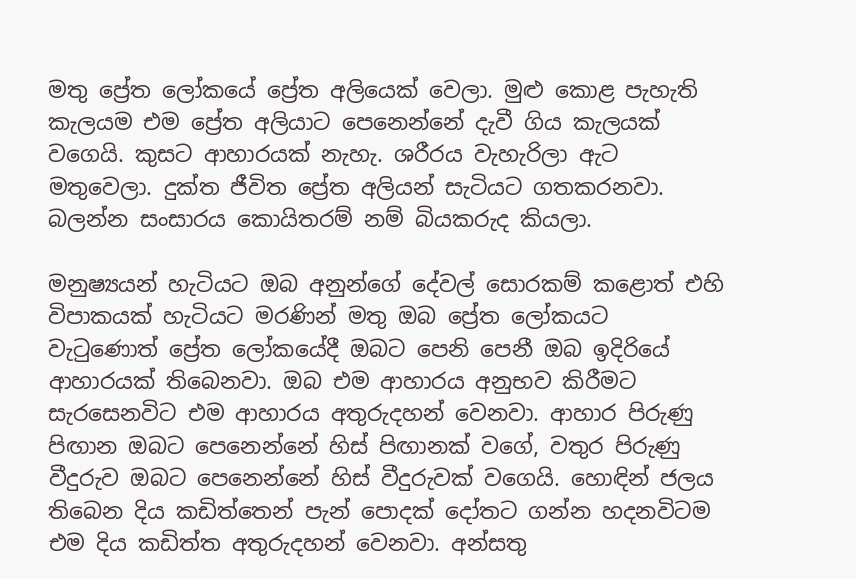මතු ප්‍රේත ලෝකයේ ප්‍රේත අලියෙක්‌ වෙලා. මුළු කොළ පැහැති කැලයම එම ප්‍රේත අලියාට පෙනෙන්නේ දැවී ගිය කැලයක්‌ වගෙයි. කුසට ආහාරයක්‌ නැහැ. ශරීරය වැහැරිලා ඇට මතුවෙලා. දුක්‌ත ජීවිත ප්‍රේත අලියන් සැටියට ගතකරනවා. බලන්න සංසාරය කොයිතරම් නම් බියකරුද කියලා.

මනුෂ්‍යයන් හැටියට ඔබ අනුන්ගේ දේවල් සොරකම් කළොත් එහි විපාකයක්‌ හැටියට මරණින් මතු ඔබ ප්‍රේත ලෝකයට වැටුණොත් ප්‍රේත ලෝකයේදී ඔබට පෙනි පෙනී ඔබ ඉදිරියේ ආහාරයක්‌ තිබෙනවා. ඔබ එම ආහාරය අනුභව කිරීමට සැරසෙනවිට එම ආහාරය අතුරුදහන් වෙනවා. ආහාර පිරුණු පිඟාන ඔබට පෙනෙන්නේ හිස්‌ පිඟානක්‌ වගේ, වතුර පිරුණු වීදුරුව ඔබට පෙනෙන්නේ හිස්‌ වීදුරුවක්‌ වගෙයි. හොඳින් ජලය තිබෙන දිය කඩිත්තෙන් පැන් පොදක්‌ දෝතට ගන්න හදනවිටම එම දිය කඩිත්ත අතුරුදහන් වෙනවා. අන්සතු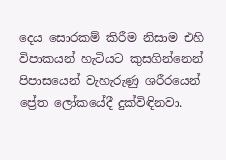දෙය සොරකම් කිරීම නිසාම එහි විපාකයන් හැටියට කුසගින්නෙන් පිපාසයෙන් වැහැරුණු ශරීරයෙන් ප්‍රේත ලෝකයේදී දුක්‌විඳිනවා.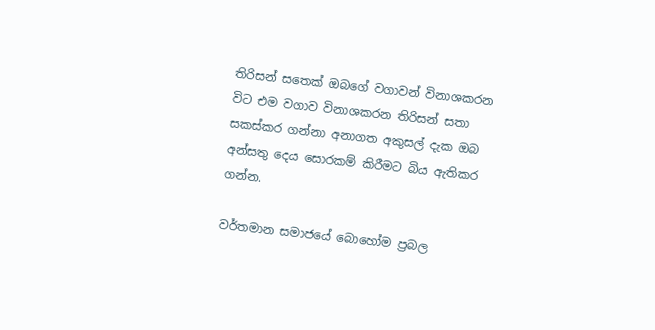තිරිසන් සතෙක්‌ ඔබගේ වගාවන් විනාශකරන විට එම වගාව විනාශකරන තිරිසන් සතා සකස්‌කර ගන්නා අනාගත අකුසල් දැක ඔබ අන්සතු දෙය සොරකම් කිරීමට බිය ඇතිකර ගන්න.

වර්තමාන සමාජයේ බොහෝම ප්‍රබල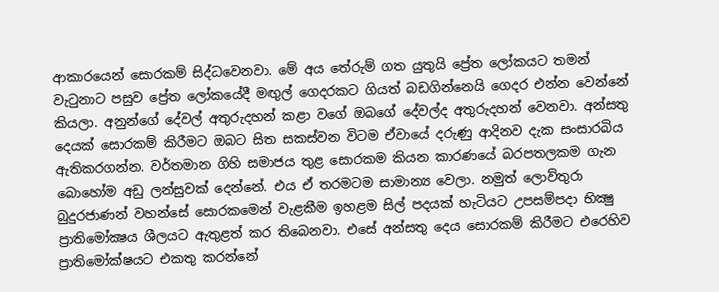ආකාරයෙන් සොරකම් සිද්ධවෙනවා. මේ අය තේරුම් ගත යුතුයි ප්‍රේත ලෝකයට තමන් වැටුනාට පසුව ප්‍රේත ලෝකයේදී මඟුල් ගෙදරකට ගියත් බඩගින්නෙයි ගෙදර එන්න වෙන්නේ කියලා. අනුන්ගේ දේවල් අතුරුදහන් කළා වගේ ඔබගේ දේවල්ද අතුරුදහන් වෙනවා. අන්සතු දෙයක්‌ සොරකම් කිරීමට ඔබට සිත සකස්‌වන විටම ඒවායේ දරුණු ආදිනව දැක සංසාරබිය ඇතිකරගන්න. වර්තමාන ගිහි සමාජය තුළ සොරකම කියන කාරණයේ බරපතලකම ගැන බොහෝම අඩු ලන්සුවක්‌ දෙන්නේ. එය ඒ තරමටම සාමාන්‍ය වෙලා. නමුත් ලොව්තුරා බුදුරජාණන් වහන්සේ සොරකමෙන් වැළකීම ඉහළම සිල් පදයක්‌ හැටියට උපසම්පදා භික්‍ෂු ප්‍රාතිමෝක්‍ෂය ශීලයට ඇතුළත් කර තිබෙනවා. එසේ අන්සතු දෙය සොරකම් කිරීමට එරෙහිව ප්‍රාතිමෝක්‌ෂයට එකතු කරන්නේ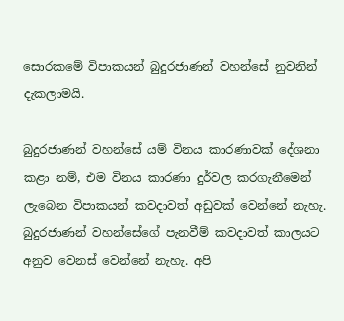සොරකමේ විපාකයන් බුදුරජාණන් වහන්සේ නුවනින් දැකලාමයි.

බුදුරජාණන් වහන්සේ යම් විනය කාරණාවක්‌ දේශනා කළා නම්, එම විනය කාරණා දුර්වල කරගැනීමෙන් ලැබෙන විපාකයන් කවදාවත් අඩුවක්‌ වෙන්නේ නැහැ. බුදුරජාණන් වහන්සේගේ පැනවීම් කවදාවත් කාලයට අනුව වෙනස්‌ වෙන්නේ නැහැ. අපි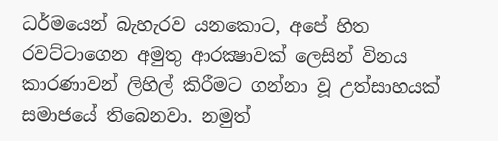ධර්මයෙන් බැහැරව යනකොට, අපේ හිත රවට්‌ටාගෙන අමුතු ආරක්‍ෂාවක්‌ ලෙසින් විනය කාරණාවන් ලිහිල් කිරීමට ගන්නා වූ උත්සාහයක්‌ සමාජයේ තිබෙනවා. නමුත්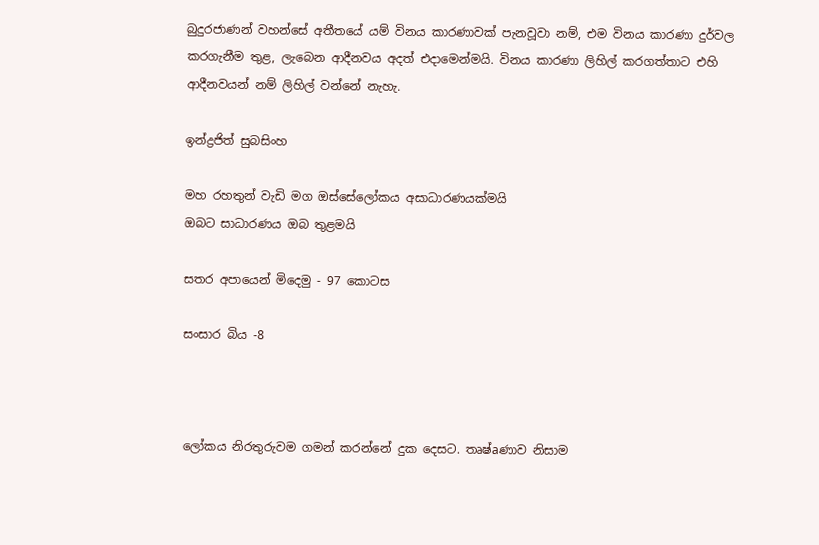බුදුරජාණන් වහන්සේ අතීතයේ යම් විනය කාරණාවක්‌ පැනවූවා නම්, එම විනය කාරණා දුර්වල කරගැනීම තුළ, ලැබෙන ආදීනවය අදත් එදාමෙන්මයි. විනය කාරණා ලිහිල් කරගත්තාට එහි ආදීනවයන් නම් ලිහිල් වන්නේ නැහැ.

ඉන්ද්‍රජිත් සුබසිංහ

මහ රහතුන් වැඩි මග ඔස්‌සේලෝකය අසාධාරණයක්‌මයි
ඔබට සාධාරණය ඔබ තුළමයි

සතර අපායෙන් මිදෙමු - 97 කොටස

සංසාර බිය -8



ලෝකය නිරතුරුවම ගමන් කරන්නේ දුක දෙසට. තෘෂ්aණාව නිසාම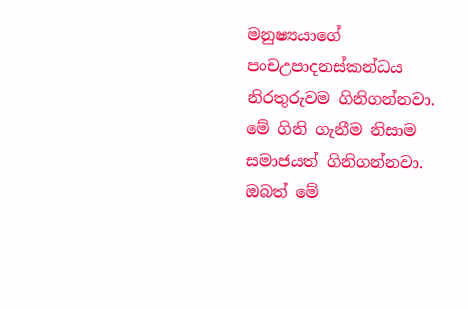මනුෂ්‍යයාගේ පංචඋපාදනස්‌කන්ධය නිරතුරුවම ගිනිගන්නවා. මේ ගිනි ගැනීම නිසාම සමාජයත් ගිනිගන්නවා. ඔබත් මේ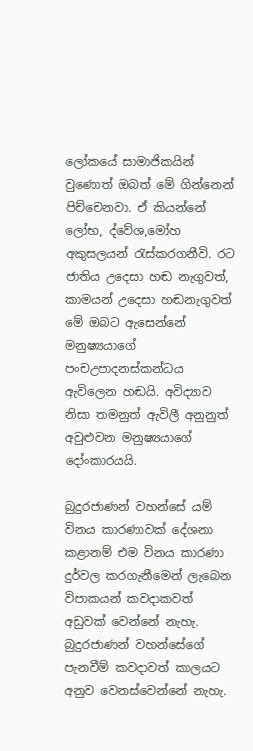ලෝකයේ සාමාජිකයින් වුණොත් ඔබත් මේ ගින්නෙන් පිච්චෙනවා. ඒ කියන්නේ ලෝභ, ද්වේශ,මෝහ අකුසලයන් රැස්‌කරගනීවි. රට ජාතිය උදෙසා හඬ නැගුවත්, කාමයන් උදෙසා හඬනැගුවත් මේ ඔබට ඇසෙන්නේ මනුෂ්‍යයාගේ පංචඋපාදනස්‌කන්ධය ඇවිලෙන හඬයි. අවිද්‍යාව නිසා තමනුත් ඇවිලී අනුනුත් අවුළුවන මනුෂ්‍යයාගේ දෝංකාරයයි.

බුදුරජාණන් වහන්සේ යම් විනය කාරණාවක්‌ දේශනා කළානම් එම විනය කාරණා දුර්වල කරගැනීමෙන් ලැබෙන විපාකයන් කවදාකවත් අඩුවක්‌ වෙන්නේ නැහැ. බුදුරජාණන් වහන්සේගේ පැනවීම් කවදාවත් කාලයට අනුව වෙනස්‌වෙන්නේ නැහැ.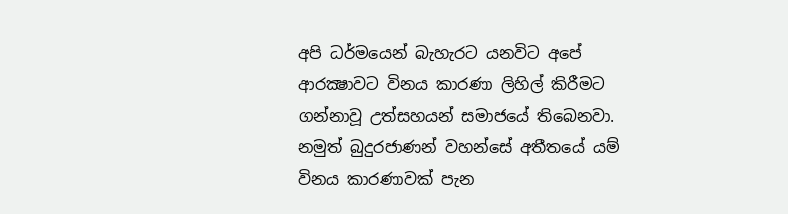අපි ධර්මයෙන් බැහැරට යනවිට අපේ ආරක්‍ෂාවට විනය කාරණා ලිහිල් කිරීමට ගන්නාවූ උත්සහයන් සමාජයේ තිබෙනවා. නමුත් බුදුරජාණන් වහන්සේ අතීතයේ යම් විනය කාරණාවක්‌ පැන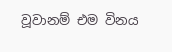වූවානම් එම විනය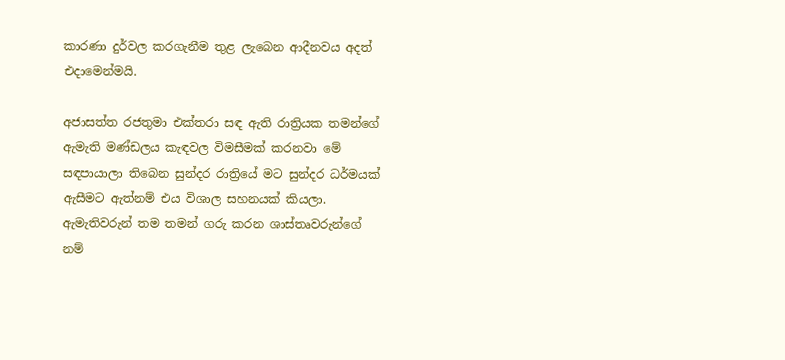කාරණා දුර්වල කරගැනීම තුළ ලැබෙන ආදීනවය අදත් එදාමෙන්මයි.

අජාසත්ත රජතුමා එක්‌තරා සඳ ඇති රාත්‍රියක තමන්ගේ ඇමැති මණ්‌ඩලය කැඳවල විමසීමක්‌ කරනවා මේ සඳපායාලා තිබෙන සුන්දර රාත්‍රියේ මට සුන්දර ධර්මයක්‌ ඇසීමට ඇත්නම් එය විශාල සහනයක්‌ කියලා. ඇමැතිවරුන් තම තමන් ගරු කරන ශාස්‌තෘවරුන්ගේ නම්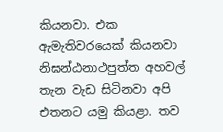කියනවා. එක ඇමැතිවරයෙක්‌ කියනවා නිඝන්ඨනාථපුත්ත අහවල් තැන වැඩ සිටිනවා අපි එතනට යමු කියළා. තව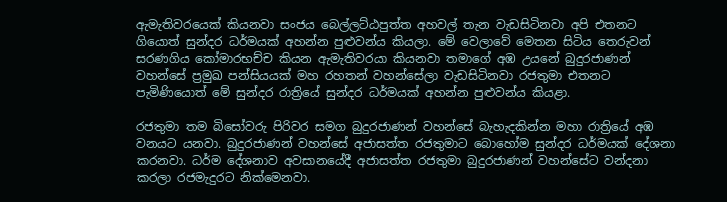ඇමැතිවරයෙක්‌ කියනවා සංජය බෙල්ලට්‌ඨපුත්ත අහවල් තැන වැඩසිටිනවා අපි එතනට ගියොත් සුන්දර ධර්මයක්‌ අහන්න පුළුවන්ය කියලා. මේ වෙලාවේ මෙතන සිටිය තෙරුවන් සරණගිය කෝමාරභච්ච කියන ඇමැතිවරයා කියනවා තමාගේ අඹ උයනේ බුදුරජාණන් වහන්සේ ප්‍රමුඛ පන්සියයක්‌ මහ රහතන් වහන්සේලා වැඩසිටිනවා රජතුමා එතනට පැමිණියොත් මේ සුන්දර රාත්‍රියේ සුන්දර ධර්මයක්‌ අහන්න පුළුවන්ය කියළා.

රජතුමා තම බිසෝවරු පිරිවර සමග බුදුරජාණන් වහන්සේ බැහැදකින්න මහා රාත්‍රියේ අඹ වනයට යනවා. බුදුරජාණන් වහන්සේ අජාසත්ත රජතුමාට බොහෝම සුන්දර ධර්මයක්‌ දේශනා කරනවා. ධර්ම දේශනාව අවසානයේදී අජාසත්ත රජතුමා බුදුරජාණන් වහන්සේට වන්දනා කරලා රජමැදුරට නික්‌මෙනවා.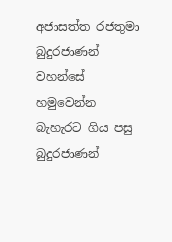අජාසත්ත රජතුමා බුදුරජාණන් වහන්සේ හමුවෙන්න බැහැරට ගිය පසු බුදුරජාණන්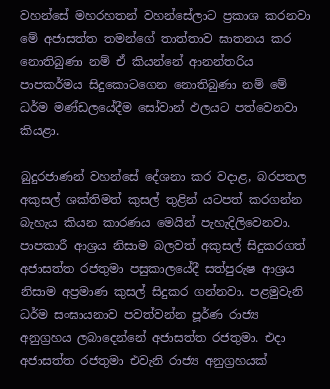වහන්සේ මහරහතන් වහන්සේලාට ප්‍රකාශ කරනවා මේ අජාසත්ත තමන්ගේ තාත්තාව ඝාතනය කර නොතිබුණා නම් ඒ කියන්නේ ආනන්තරිය පාපකර්මය සිදුකොටගෙන නොතිබුණා නම් මේ ධර්ම මණ්‌ඩලයේදීම සෝවාන් ඵලයට පත්වෙනවා කියළා.

බුදුරජාණන් වහන්සේ දේශනා කර වදාළ, බරපතල අකුසල් ශක්‌තිමත් කුසල් තුළින් යටපත් කරගන්න බැහැය කියන කාරණය මෙයින් පැහැදිලිවෙනවා. පාපකාරී ආශ්‍රය නිසාම බලවත් අකුසල් සිදුකරගත් අජාසත්ත රජතුමා පසුකාලයේදී සත්පුරුෂ ආශ්‍රය නිසාම අප්‍රමාණ කුසල් සිදුකර ගන්නවා. පළමුවැනි ධර්ම සංඝායනාව පවත්වන්න පූර්ණ රාජ්‍ය අනුග්‍රහය ලබාදෙන්නේ අජාසත්ත රජතුමා. එදා අජාසත්ත රජතුමා එවැනි රාජ්‍ය අනුග්‍රහයක්‌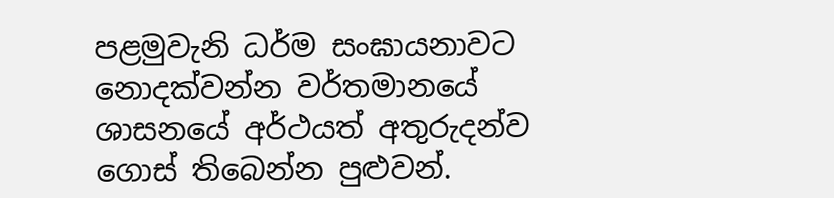පළමුවැනි ධර්ම සංඝායනාවට නොදක්‌වන්න වර්තමානයේ ශාසනයේ අර්ථයත් අතුරුදන්ව ගොස්‌ තිබෙන්න පුළුවන්.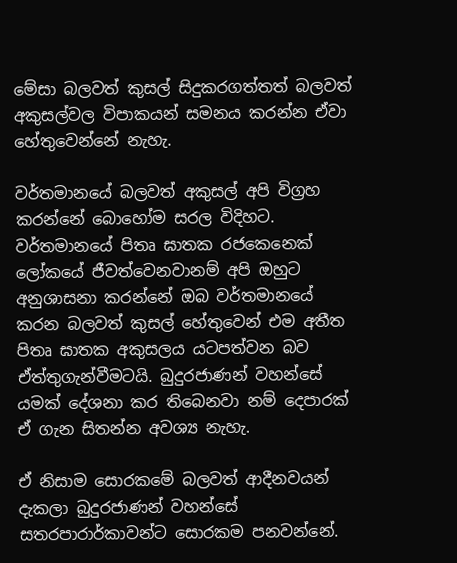මේසා බලවත් කුසල් සිදුකරගත්තත් බලවත් අකුසල්වල විපාකයන් සමනය කරන්න ඒවා හේතුවෙන්නේ නැහැ.

වර්තමානයේ බලවත් අකුසල් අපි විග්‍රහ කරන්නේ බොහෝම සරල විදිහට. වර්තමානයේ පිතෘ ඝාතක රජකෙනෙක්‌ ලෝකයේ ජීවත්වෙනවානම් අපි ඔහුට අනුශාසනා කරන්නේ ඔබ වර්තමානයේ කරන බලවත් කුසල් හේතුවෙන් එම අතීත පිතෘ ඝාතක අකුසලය යටපත්වන බව ඒත්තුගැන්වීමටයි. බුදුරජාණන් වහන්සේ යමක්‌ දේශනා කර තිබෙනවා නම් දෙපාරක්‌ ඒ ගැන සිතන්න අවශ්‍ය නැහැ.

ඒ නිසාම සොරකමේ බලවත් ආදීනවයන් දැකලා බුදුරජාණන් වහන්සේ සතරපාරාර්කාවන්ට සොරකම පනවන්නේ.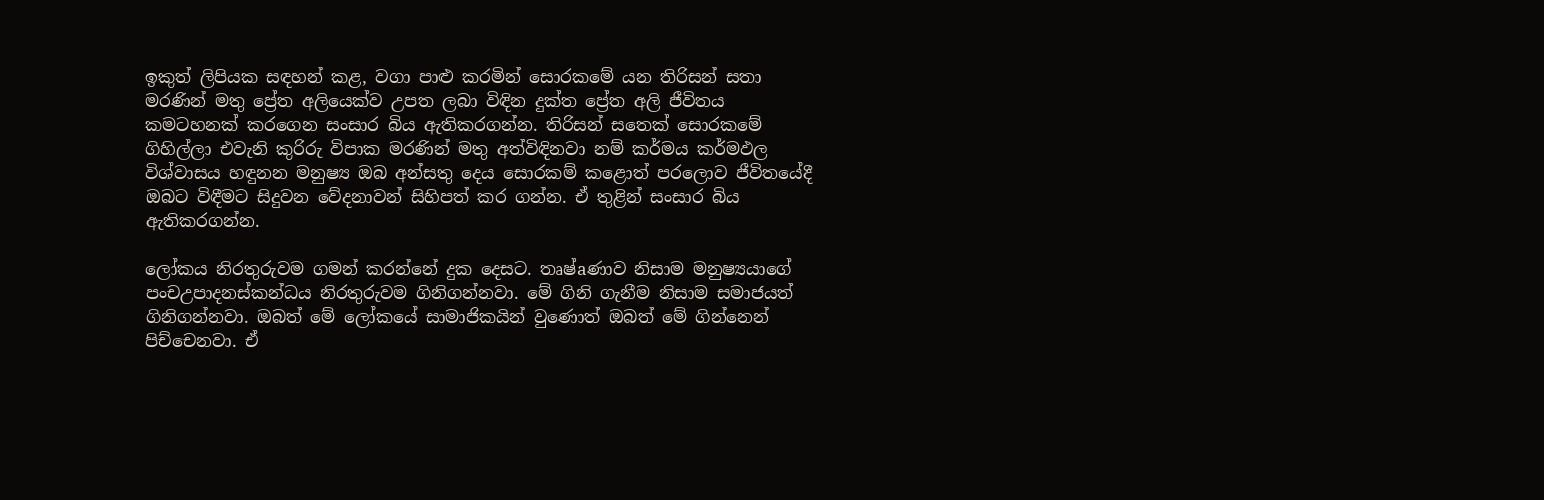ඉකුත් ලිපියක සඳහන් කළ, වගා පාළු කරමින් සොරකමේ යන තිරිසන් සතා මරණින් මතු ප්‍රේත අලියෙක්‌ව උපත ලබා විඳින දුක්‌ත ප්‍රේත අලි ජීවිතය කමටහනක්‌ කරගෙන සංසාර බිය ඇතිකරගන්න. තිරිසන් සතෙක්‌ සොරකමේ ගිහිල්ලා එවැනි කුරිරු විපාක මරණින් මතු අත්විඳිනවා නම් කර්මය කර්මඵල විශ්වාසය හඳුනන මනුෂ්‍ය ඔබ අන්සතු දෙය සොරකම් කළොත් පරලොව ජීවිතයේදී ඔබට විඳීමට සිදුවන වේදනාවන් සිහිපත් කර ගන්න. ඒ තුළින් සංසාර බිය ඇතිකරගන්න.

ලෝකය නිරතුරුවම ගමන් කරන්නේ දුක දෙසට. තෘෂ්aණාව නිසාම මනුෂ්‍යයාගේ පංචඋපාදනස්‌කන්ධය නිරතුරුවම ගිනිගන්නවා. මේ ගිනි ගැනීම නිසාම සමාජයත් ගිනිගන්නවා. ඔබත් මේ ලෝකයේ සාමාජිකයින් වුණොත් ඔබත් මේ ගින්නෙන් පිච්චෙනවා. ඒ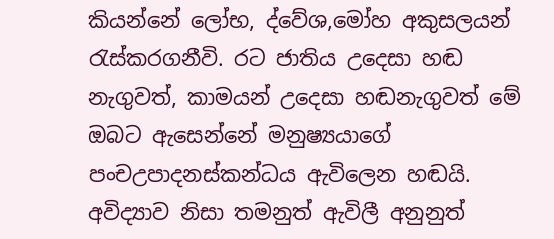කියන්නේ ලෝභ, ද්වේශ,මෝහ අකුසලයන් රැස්‌කරගනීවි. රට ජාතිය උදෙසා හඬ නැගුවත්, කාමයන් උදෙසා හඬනැගුවත් මේ ඔබට ඇසෙන්නේ මනුෂ්‍යයාගේ පංචඋපාදනස්‌කන්ධය ඇවිලෙන හඬයි. අවිද්‍යාව නිසා තමනුත් ඇවිලී අනුනුත්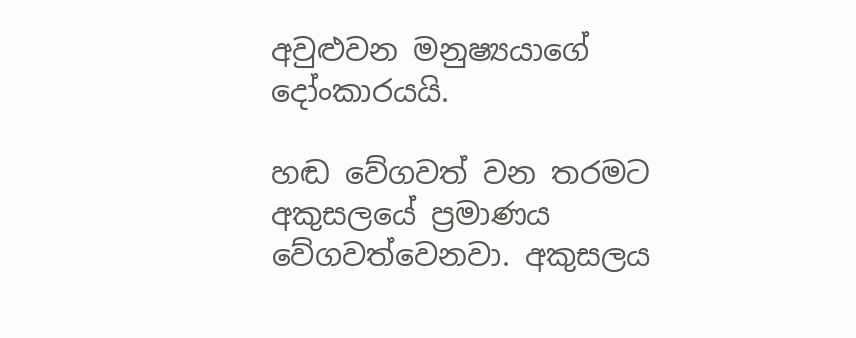අවුළුවන මනුෂ්‍යයාගේ දෝංකාරයයි.

හඬ වේගවත් වන තරමට අකුසලයේ ප්‍රමාණය වේගවත්වෙනවා. අකුසලය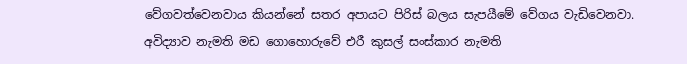වේගවත්වෙනවාය කියන්නේ සතර අපායට පිරිස්‌ බලය සැපයීමේ වේගය වැඩිවෙනවා. අවිද්‍යාව නැමති මඩ ගොහොරුවේ එරී කුසල් සංස්‌කාර නැමති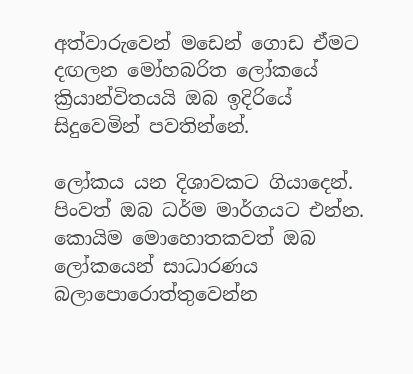අත්වාරුවෙන් මඩෙන් ගොඩ ඒමට දඟලන මෝහබරිත ලෝකයේ ක්‍රියාන්විතයයි ඔබ ඉදිරියේ සිදුවෙමින් පවතින්නේ.

ලෝකය යන දිශාවකට ගියාදෙන්. පිංවත් ඔබ ධර්ම මාර්ගයට එන්න. කොයිම මොහොතකවත් ඔබ ලෝකයෙන් සාධාරණය බලාපොරොත්තුවෙන්න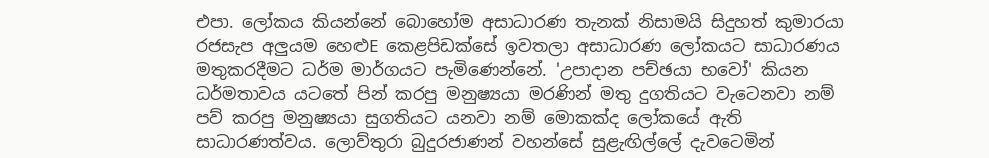එපා. ලෝකය කියන්නේ බොහෝම අසාධාරණ තැනක්‌ නිසාමයි සිදුහත් කුමාරයා රජසැප අලුයම හෙළුE කෙළපිඩක්‌සේ ඉවතලා අසාධාරණ ලෝකයට සාධාරණය මතුකරදීමට ධර්ම මාර්ගයට පැමිණෙන්නේ. 'උපාදාන පච්ඡයා භවෝ' කියන ධර්මතාවය යටතේ පින් කරපු මනුෂ්‍යයා මරණින් මතු දුගතියට වැටෙනවා නම් පව් කරපු මනුෂ්‍යයා සුගතියට යනවා නම් මොකක්‌ද ලෝකයේ ඇති සාධාරණත්වය. ලොව්තුරා බුදුරජාණන් වහන්සේ සුළැඟිල්ලේ දැවටෙමින්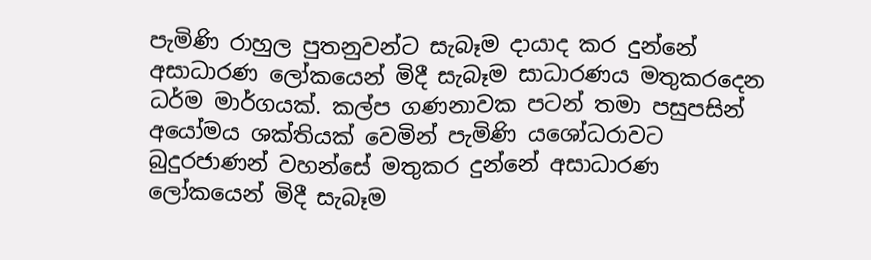පැමිණි රාහුල පුතනුවන්ට සැබෑම දායාද කර දුන්නේ අසාධාරණ ලෝකයෙන් මිදී සැබෑම සාධාරණය මතුකරදෙන ධර්ම මාර්ගයක්‌. කල්ප ගණනාවක පටන් තමා පසුපසින් අයෝමය ශක්‌තියක්‌ වෙමින් පැමිණි යශෝධරාවට බුදුරජාණන් වහන්සේ මතුකර දුන්නේ අසාධාරණ ලෝකයෙන් මිදී සැබෑම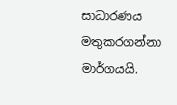සාධාරණය මතුකරගන්නා මාර්ගයයි.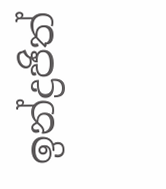ඉන්ද්‍රජිත්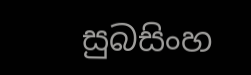සුබසිංහ